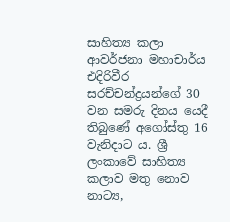සාහිත්‍ය කලා ආවර්ජනා මහාචාර්ය එදිරිවීර සරච්චන්ද්‍රයන්ගේ 30 වන සමරු දිනය යෙදී තිබුණේ අගෝස්තු 16 වැනිදාට ය. ශ්‍රී ලංකාවේ සාහිත්‍ය කලාව මතු නොව නාට්‍ය,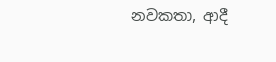නවකතා, ආදී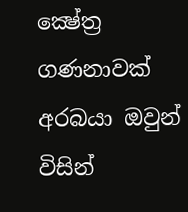ක්‍ෂේත්‍ර ගණනාවක් අරබයා ඔවුන් විසින්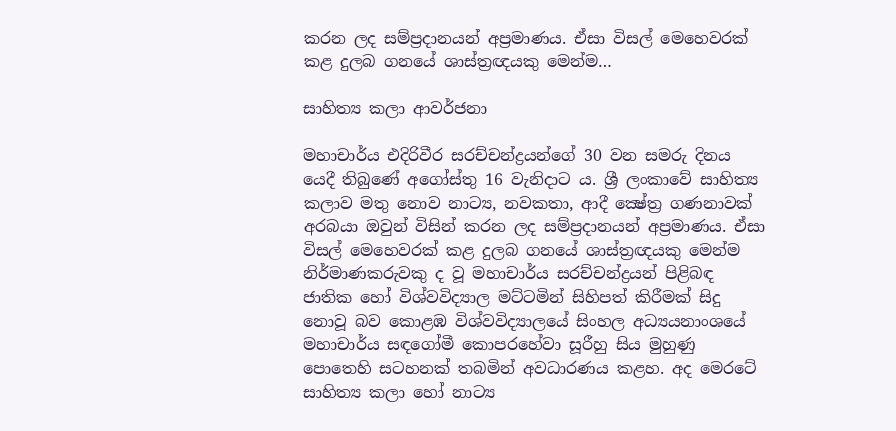කරන ලද සම්ප්‍රදානයන් අප්‍රමාණය. ඒසා විසල් මෙහෙවරක් කළ දුලබ ගනයේ ශාස්ත්‍රඥයකු මෙන්ම…

සාහිත්‍ය කලා ආවර්ජනා

මහාචාර්ය එදිරිවීර සරච්චන්ද්‍රයන්ගේ 30 වන සමරු දිනය යෙදී තිබුණේ අගෝස්තු 16 වැනිදාට ය. ශ්‍රී ලංකාවේ සාහිත්‍ය කලාව මතු නොව නාට්‍ය, නවකතා, ආදී ක්‍ෂේත්‍ර ගණනාවක් අරබයා ඔවුන් විසින් කරන ලද සම්ප්‍රදානයන් අප්‍රමාණය. ඒසා විසල් මෙහෙවරක් කළ දුලබ ගනයේ ශාස්ත්‍රඥයකු මෙන්ම නිර්මාණකරුවකු ද වූ මහාචාර්ය සරච්චන්ද්‍රයන් පිළිබඳ ජාතික හෝ විශ්වවිද්‍යාල මට්ටමින් සිහිපත් කිරීමක් සිදු නොවූ බව කොළඹ විශ්වවිද්‍යාලයේ සිංහල අධ්‍යයනාංශයේ මහාචාර්ය සඳගෝමී කොපරහේවා සූරීහු සිය මුහුණු පොතෙහි සටහනක් තබමින් අවධාරණය කළහ. අද මෙරටේ සාහිත්‍ය කලා හෝ නාට්‍ය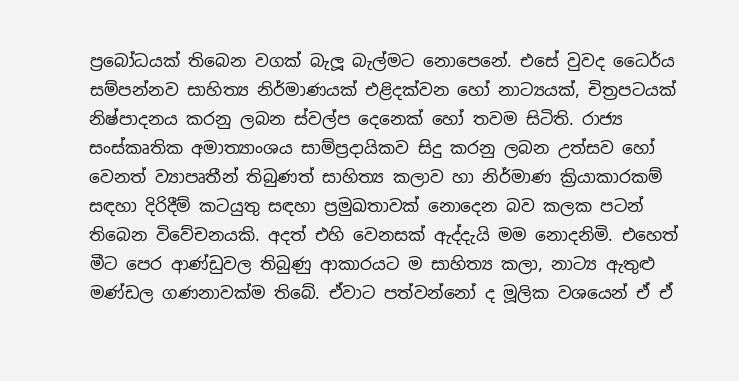ප්‍රබෝධයක් තිබෙන වගක් බැලූ බැල්මට නොපෙනේ. එසේ වුවද ධෛර්ය සම්පන්නව සාහිත්‍ය නිර්මාණයක් එළිදක්වන හෝ නාට්‍යයක්, චිත්‍රපටයක් නිෂ්පාදනය කරනු ලබන ස්වල්ප දෙනෙක් හෝ තවම සිටිති. රාජ්‍ය සංස්කෘතික අමාත්‍යාංශය සාම්ප්‍රදායිකව සිදු කරනු ලබන උත්සව හෝ වෙනත් ව්‍යාපෘතීන් තිබුණත් සාහිත්‍ය කලාව හා නිර්මාණ ක්‍රියාකාරකම් සඳහා දිරිදීම් කටයුතු සඳහා ප්‍රමුඛතාවක් නොදෙන බව කලක පටන් තිබෙන විවේචනයකි. අදත් එහි වෙනසක් ඇද්දැයි මම නොදනිමි. එහෙත් මීට පෙර ආණ්ඩුවල තිබුණු ආකාරයට ම සාහිත්‍ය කලා, නාට්‍ය ඇතුළු මණ්ඩල ගණනාවක්ම තිබේ. ඒවාට පත්වන්නෝ ද මූලික වශයෙන් ඒ ඒ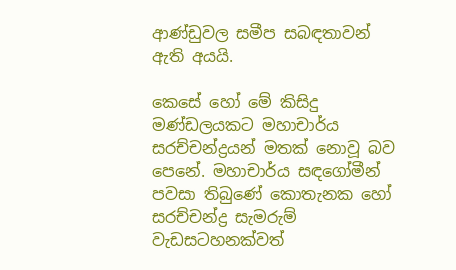ආණ්ඩුවල සමීප සබඳතාවන් ඇති අයයි.

කෙසේ හෝ මේ කිසිදු මණ්ඩලයකට මහාචාර්ය සරච්චන්ද්‍රයන් මතක් නොවූ බව පෙනේ. මහාචාර්ය සඳගෝමීන් පවසා තිබුණේ කොතැනක හෝ සරච්චන්ද්‍ර සැමරුම් වැඩසටහනක්වත්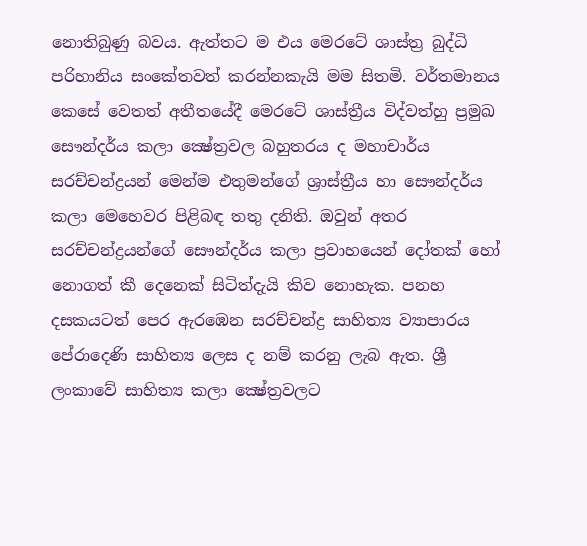නොතිබුණු බවය. ඇත්තට ම එය මෙරටේ ශාස්ත්‍ර බුද්ධි පරිහානිය සංකේතවත් කරන්නකැයි මම සිතමි. වර්තමානය කෙසේ වෙතත් අතීතයේදී මෙරටේ ශාස්ත්‍රීය විද්වත්හු ප්‍රමුඛ සෞන්දර්ය කලා ක්‍ෂේත්‍රවල බහුතරය ද මහාචාර්ය සරච්චන්ද්‍රයන් මෙන්ම එතුමන්ගේ ශ්‍රාස්ත්‍රීය හා සෞන්දර්ය කලා මෙහෙවර පිළිබඳ තතු දනිති. ඔවුන් අතර සරච්චන්ද්‍රයන්ගේ සෞන්දර්ය කලා ප්‍රවාහයෙන් දෝතක් හෝ නොගත් කී දෙනෙක් සිටිත්දැයි කිව නොහැක. පනහ දසකයටත් පෙර ඇරඹෙන සරච්චන්ද්‍ර සාහිත්‍ය ව්‍යාපාරය පේරාදෙණි සාහිත්‍ය ලෙස ද නම් කරනු ලැබ ඇත. ශ්‍රී ලංකාවේ සාහිත්‍ය කලා ක්‍ෂේත්‍රවලට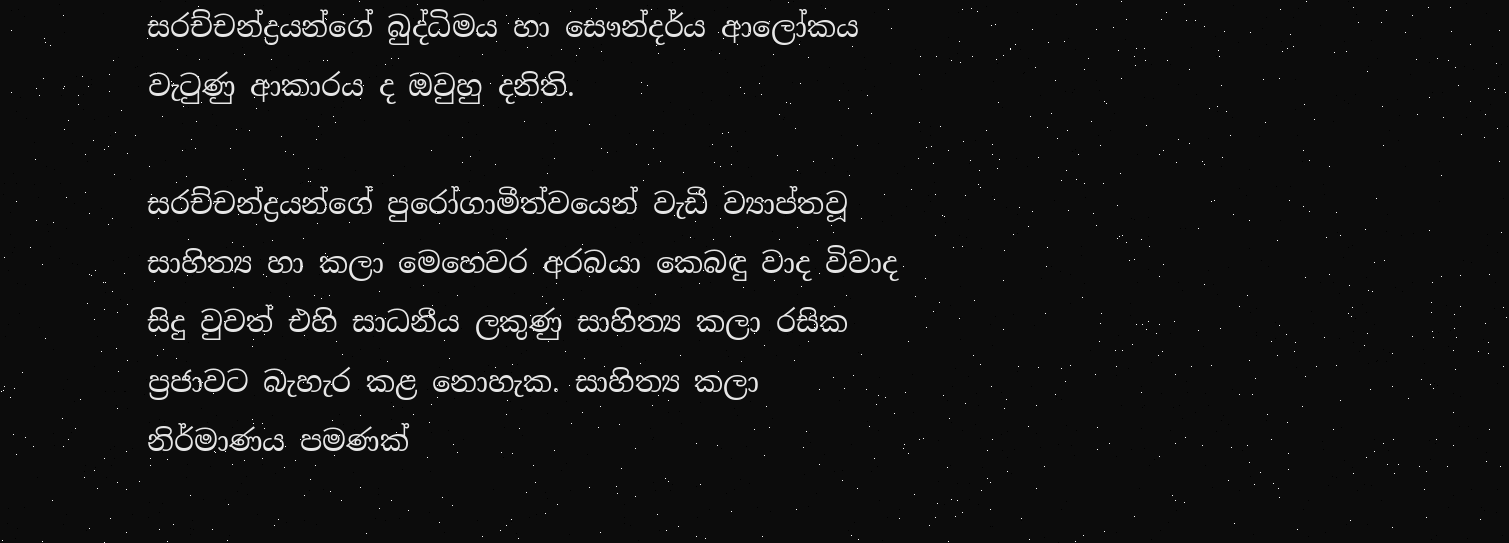සරච්චන්ද්‍රයන්ගේ බුද්ධිමය හා සෞන්දර්ය ආලෝකය වැටුණු ආකාරය ද ඔවුහු දනිති.

සරච්චන්ද්‍රයන්ගේ පුරෝගාමීත්වයෙන් වැඩී ව්‍යාප්තවූ සාහිත්‍ය හා කලා මෙහෙවර අරබයා කෙබඳු වාද විවාද සිදු වුවත් එහි සාධනීය ලකුණු සාහිත්‍ය කලා රසික ප්‍රජාවට බැහැර කළ නොහැක. සාහිත්‍ය කලා නිර්මාණය පමණක්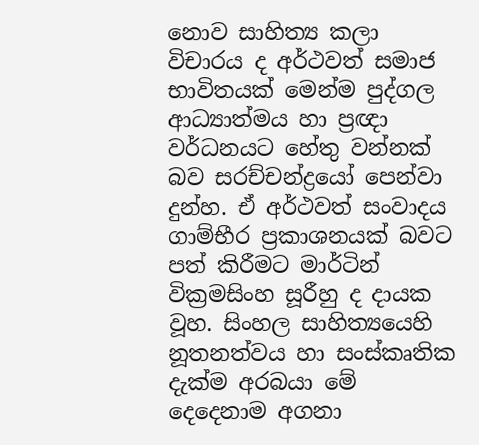නොව සාහිත්‍ය කලා විචාරය ද අර්ථවත් සමාජ භාවිතයක් මෙන්ම පුද්ගල ආධ්‍යාත්මය හා ප්‍රඥා වර්ධනයට හේතු වන්නක් බව සරච්චන්ද්‍රයෝ පෙන්වා දුන්හ. ඒ අර්ථවත් සංවාදය ගාම්භීර ප්‍රකාශනයක් බවට පත් කිරීමට මාර්ටින් වික්‍රමසිංහ සූරීහු ද දායක වූහ. සිංහල සාහිත්‍යයෙහි නූතනත්වය හා සංස්කෘතික දැක්ම අරබයා මේ දෙදෙනාම අගනා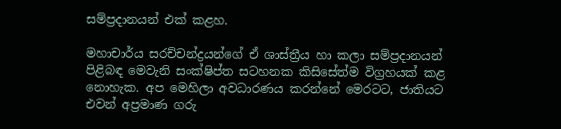සම්ප්‍රදානයන් එක් කළහ.

මහාචාර්ය සරච්චන්ද්‍රයන්ගේ ඒ ශාස්ත්‍රීය හා කලා සම්ප්‍රදානයන් පිළිබඳ මෙවැනි සංක්ෂිප්ත සටහනක කිසිසේත්ම විග්‍රහයක් කළ නොහැක. අප මෙහිලා අවධාරණය කරන්නේ මෙරටට, ජාතියට එවන් අප්‍රමාණ ගරු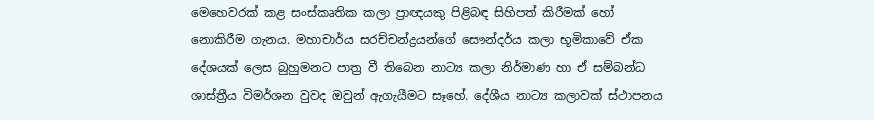මෙහෙවරක් කළ සංස්කෘතික කලා ප්‍රාඥයකු පිළිබඳ සිහිපත් කිරීමක් හෝ නොකිරීම ගැනය. මහාචාර්ය සරච්චන්ද්‍රයන්ගේ සෞන්දර්ය කලා භූමිකාවේ ඒක දේශයක් ලෙස බුහුමනට පාත්‍ර වී තිබෙන නාට්‍ය කලා නිර්මාණ හා ඒ සම්බන්ධ ශාස්ත්‍රීය විමර්ශන වුවද ඔවුන් ඇගැයීමට සෑහේ. දේශීය නාට්‍ය කලාවක් ස්ථාපනය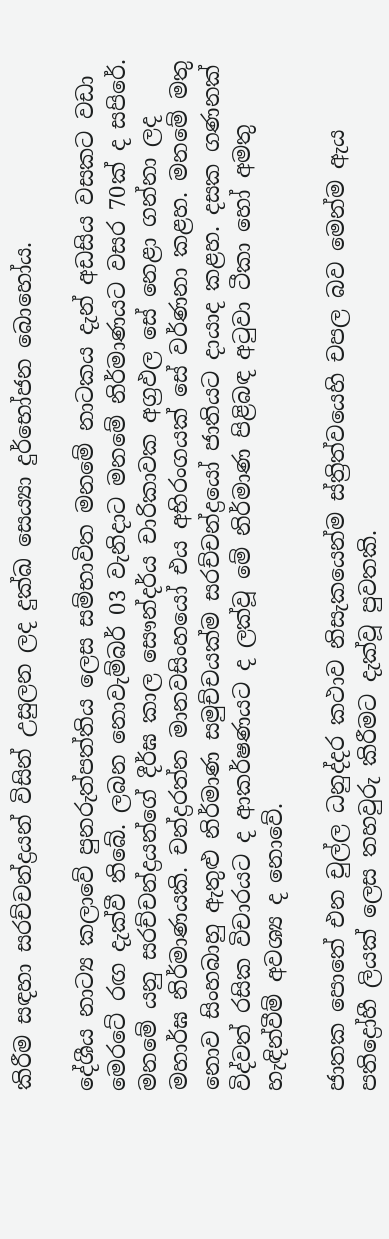කිරීම සඳහා සරච්චන්ද්‍රයන් විසින් උසුලන ලද දුක්ඛ සෙය්‍යා දුර්භෝජන බොහෝය.

දේශීය නාට්‍ය කලාවේ පුනරුත්පත්තිය ලෙස සම්භාවිත මනමේ නාටකය දැන් අඩසිය වසකට වඩා මෙරටේ රඟ දැක්වී තිබේ. ලබන නොවැම්බර් 03 වැනිදාට මනමේ නිර්මාණයට වසර 70ක් ද සපිරේ. මනමේ යනු සරච්චන්ද්‍රයන්ගේ දීර්ඝ කාල සෞන්දර්ය චාරිකාවක අග්‍රඵල සේ නෙළා ගන්නා ලද මහාර්ඝ නිර්මාණයකි. චන්ද්‍රරත්න මානවසිංහයෝ එය අභිරංගයක් සේ වර්ණනා කළහ. මනමේ මතු නොව සිංහබාහු ඇතුළු නිර්මාණ සමුච්චයක්ම සරච්චන්ද්‍රයෝ ජාතියට දායාද කළහ. දසක ගණනක් විද්වත් රසික විචාරයට ද ආකර්ෂණයට ද ලක්වූ මේ නිර්මාණ පිළිබඳ අටුවා ටීකා හෝ අමතු හැඳින්වීම් අවශ්‍ය ද නොවේ.

ජාතක පොතේ එන චුල්ල ධනුද්දර කථාව නිසැකයෙන්ම ස්ත්‍රිත්වයෙහි චපල බව මෙන්ම ඇය පතිද්‍රෝහී ලියක් ලෙස තහවුරු කිරීමට දැක්වූ පුවතකි.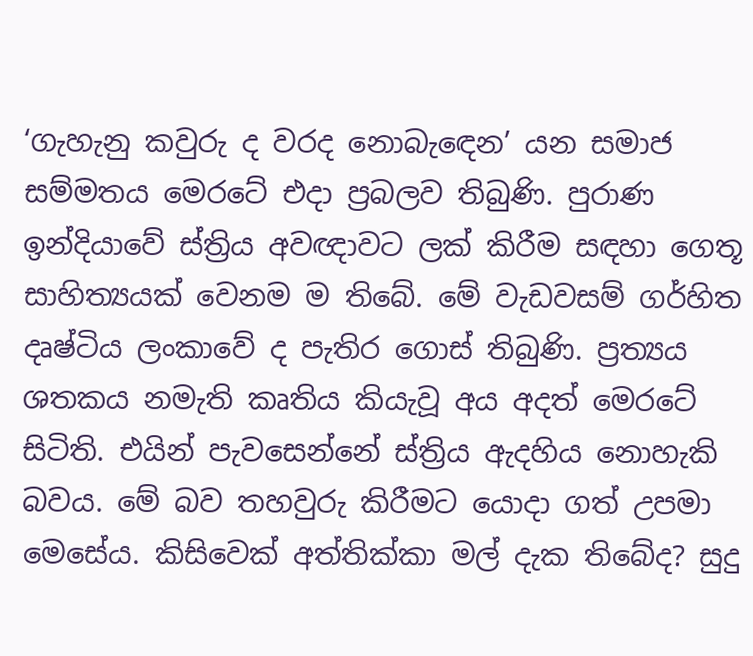‘ගැහැනු කවුරු ද වරද නොබැඳෙන’ යන සමාජ සම්මතය මෙරටේ එදා ප්‍රබලව තිබුණි. පුරාණ ඉන්දියාවේ ස්ත්‍රිය අවඥාවට ලක් කිරීම සඳහා ගෙතූ සාහිත්‍යයක් වෙනම ම තිබේ. මේ වැඩවසම් ගර්හිත දෘෂ්ටිය ලංකාවේ ද පැතිර ගොස් තිබුණි. ප්‍රත්‍යය ශතකය නමැති කෘතිය කියැවූ අය අදත් මෙරටේ සිටිති. එයින් පැවසෙන්නේ ස්ත්‍රිය ඇදහිය නොහැකි බවය. මේ බව තහවුරු කිරීමට යොදා ගත් උපමා මෙසේය. කිසිවෙක් අත්තික්කා මල් දැක තිබේද? සුදු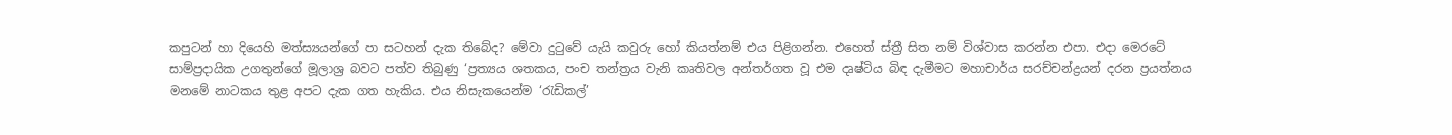කපුටන් හා දියෙහි මත්ස්‍යයන්ගේ පා සටහන් දැක තිබේද? මේවා දුටුවේ යැයි කවුරු හෝ කියත්නම් එය පිළිගන්න. එහෙත් ස්ත්‍රී සිත නම් විශ්වාස කරන්න එපා. එදා මෙරටේ සාම්ප්‍රදායික උගතුන්ගේ මූලාශ්‍ර බවට පත්ව තිබුණු ‘ප්‍රත්‍යය ශතකය, පංච තන්ත්‍රය වැනි කෘතිවල අන්තර්ගත වූ එම දෘෂ්ටිය බිඳ දැමීමට මහාචාර්ය සරච්චන්ද්‍රයන් දරන ප්‍රයත්නය මනමේ නාටකය තුළ අපට දැක ගත හැකිය. එය නිසැකයෙන්ම ‘රැඩිකල්’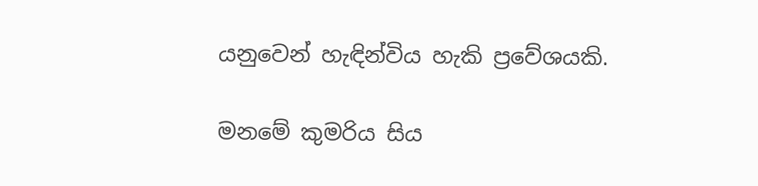යනුවෙන් හැඳින්විය හැකි ප්‍රවේශයකි.

මනමේ කුමරිය සිය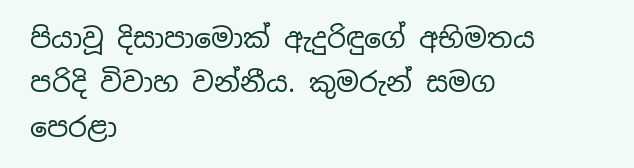පියාවූ දිසාපාමොක් ඇදුරිඳුගේ අභිමතය පරිදි විවාහ වන්නීය. කුමරුන් සමග පෙරළා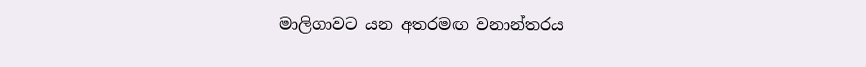මාලිගාවට යන අතරමඟ වනාන්තරය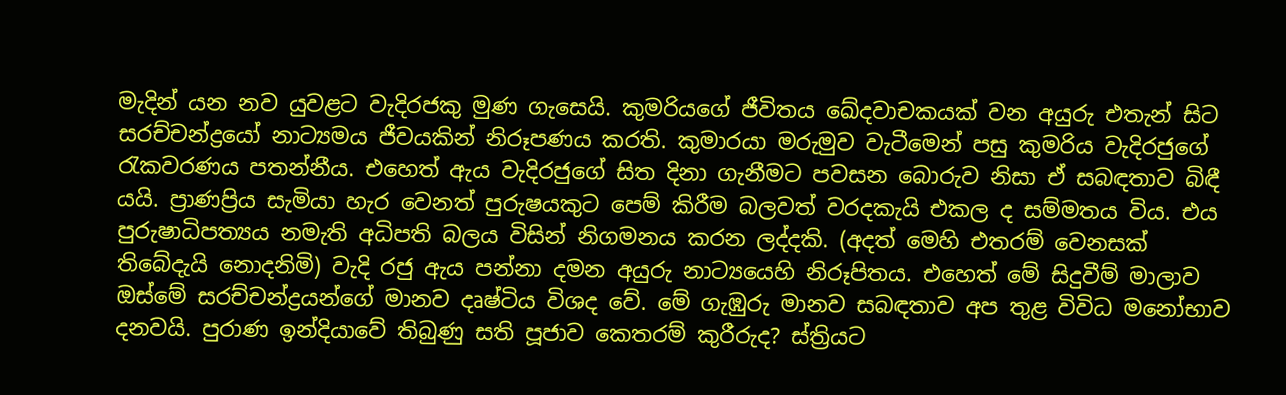මැදින් යන නව යුවළට වැදිරජකු මුණ ගැසෙයි. කුමරියගේ ජීවිතය ඛේදවාචකයක් වන අයුරු එතැන් සිට සරච්චන්ද්‍රයෝ නාට්‍යමය ජීවයකින් නිරූපණය කරති. කුමාරයා මරුමුව වැටීමෙන් පසු කුමරිය වැදිරජුගේ රැකවරණය පතන්නීය. එහෙත් ඇය වැදිරජුගේ සිත දිනා ගැනීමට පවසන බොරුව නිසා ඒ සබඳතාව බිඳී යයි. ප්‍රාණප්‍රිය සැමියා හැර වෙනත් පුරුෂයකුට පෙම් කිරීම බලවත් වරදකැයි එකල ද සම්මතය විය. එය පුරුෂාධිපත්‍යය නමැති අධිපති බලය විසින් නිගමනය කරන ලද්දකි. (අදත් මෙහි එතරම් වෙනසක් තිබේදැයි නොදනිමි) වැදි රජු ඇය පන්නා දමන අයුරු නාට්‍යයෙහි නිරූපිතය. එහෙත් මේ සිදුවීම් මාලාව ඔස්මේ සරච්චන්ද්‍රයන්ගේ මානව දෘෂ්ටිය විශද වේ. මේ ගැඹුරු මානව සබඳතාව අප තුළ විවිධ මනෝභාව දනවයි. පුරාණ ඉන්දියාවේ තිබුණු සති පූජාව කෙතරම් කුරීරුද? ස්ත්‍රියට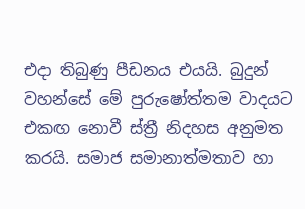එදා තිබුණු පීඩනය එයයි. බුදුන් වහන්සේ මේ පුරුෂෝත්තම වාදයට එකඟ නොවී ස්ත්‍රී නිදහස අනුමත කරයි. සමාජ සමානාත්මතාව හා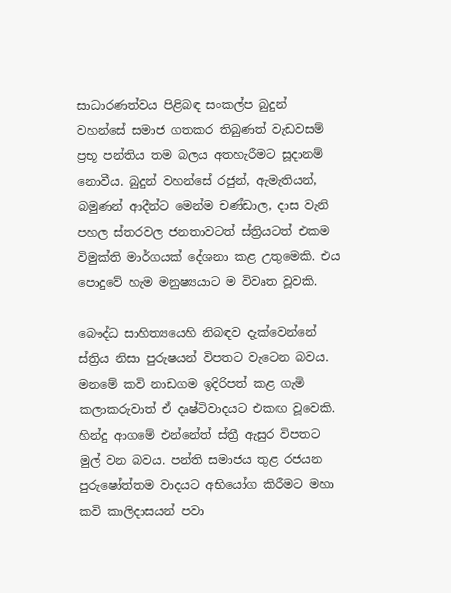සාධාරණත්වය පිළිබඳ සංකල්ප බුදුන් වහන්සේ සමාජ ගතකර තිබුණත් වැඩවසම් ප්‍රභූ පන්තිය තම බලය අතහැරීමට සූදානම් නොවීය. බුදුන් වහන්සේ රජුන්, ඇමැතියන්, බමුණන් ආදීන්ට මෙන්ම චණ්ඩාල, දාස වැනි පහල ස්තරවල ජනතාවටත් ස්ත්‍රියටත් එකම විමුක්ති මාර්ගයක් දේශනා කළ උතුමෙකි. එය පොදුවේ හැම මනුෂ්‍යයාට ම විවෘත වූවකි.

බෞද්ධ සාහිත්‍යයෙහි නිබඳව දැක්වෙන්නේ ස්ත්‍රිය නිසා පුරුෂයන් විපතට වැටෙන බවය. මනමේ කවි නාඩගම ඉදිරිපත් කළ ගැමි කලාකරුවාත් ඒ දෘෂ්ටිවාදයට එකඟ වූවෙකි. හින්දු ආගමේ එන්නේත් ස්ත්‍රී ඇසුර විපතට මුල් වන බවය. පන්ති සමාජය තුළ රජයන පුරුෂෝත්තම වාදයට අභියෝග කිරීමට මහා කවි කාලිදාසයන් පවා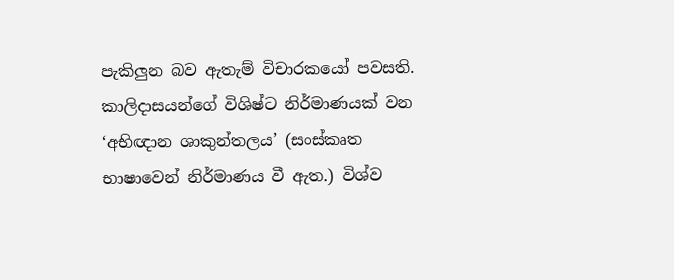පැකිලුන බව ඇතැම් විචාරකයෝ පවසති. කාලිදාසයන්ගේ විශිෂ්ට නිර්මාණයක් වන ‘අභිඥාන ශාකුන්තලය’ (සංස්කෘත භාෂාවෙන් නිර්මාණය වී ඇත.) විශ්ව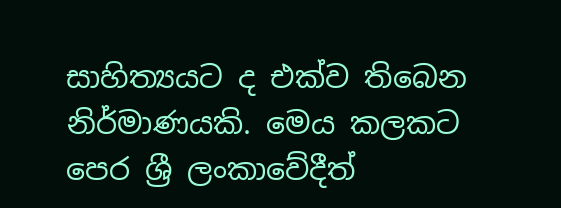සාහිත්‍යයට ද එක්ව තිබෙන නිර්මාණයකි. මෙය කලකට පෙර ශ්‍රී ලංකාවේදීත්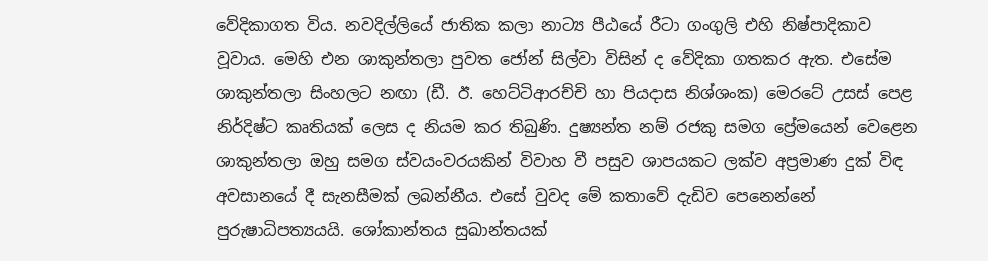වේදිකාගත විය. නවදිල්ලියේ ජාතික කලා නාට්‍ය පීඨයේ රීටා ගංගුලි එහි නිෂ්පාදිකාව වූවාය. මෙහි එන ශාකුන්තලා පුවත ජෝන් සිල්වා විසින් ද වේදිකා ගතකර ඇත. එසේම ශාකුන්තලා සිංහලට නඟා (ඩී. ඊ. හෙට්ටිආරච්චි හා පියදාස නිශ්ශංක) මෙරටේ උසස් පෙළ නිර්දිෂ්ට කෘතියක් ලෙස ද නියම කර තිබුණි. දුෂ්‍යන්ත නම් රජකු සමග ප්‍රේමයෙන් වෙළෙන ශාකුන්තලා ඔහු සමග ස්වයංවරයකින් විවාහ වී පසුව ශාපයකට ලක්ව අප්‍රමාණ දුක් විඳ අවසානයේ දී සැනසීමක් ලබන්නීය. එසේ වුවද මේ කතාවේ දැඩිව පෙනෙන්නේ පුරුෂාධිපත්‍යයයි. ශෝකාන්තය සුඛාන්තයක්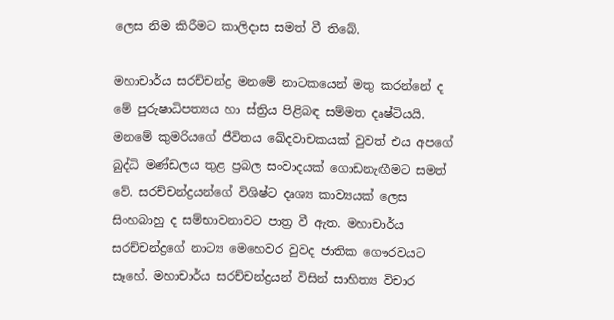ලෙස නිම කිරීමට කාලිදාස සමත් වී තිබේ.

මහාචාර්ය සරච්චන්ද්‍ර මනමේ නාටකයෙන් මතු කරන්නේ ද මේ පුරුෂාධිපත්‍යය හා ස්ත්‍රිය පිළිබඳ සම්මත දෘෂ්ටියයි. මනමේ කුමරියගේ ජීවිතය ඛේදවාචකයක් වුවත් එය අපගේ බුද්ධි මණ්ඩලය තුළ ප්‍රබල සංවාදයක් ගොඩනැඟීමට සමත් වේ. සරච්චන්ද්‍රයන්ගේ විශිෂ්ට දෘශ්‍ය කාව්‍යයක් ලෙස සිංහබාහු ද සම්භාවනාවට පාත්‍ර වී ඇත. මහාචාර්ය සරච්චන්ද්‍රගේ නාට්‍ය මෙහෙවර වුවද ජාතික ගෞරවයට සෑහේ. මහාචාර්ය සරච්චන්ද්‍රයන් විසින් සාහිත්‍ය විචාර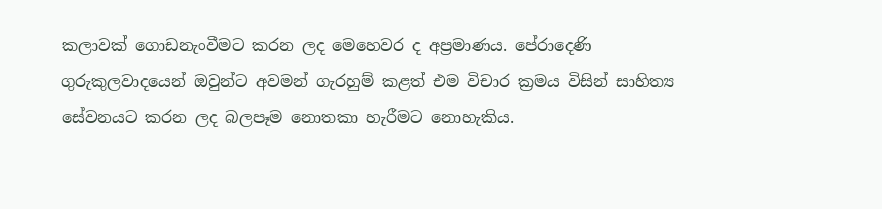කලාවක් ගොඩනැංවීමට කරන ලද මෙහෙවර ද අප්‍රමාණය. පේරාදෙණි ගුරුකුලවාදයෙන් ඔවුන්ට අවමන් ගැරහුම් කළත් එම විචාර ක්‍රමය විසින් සාහිත්‍ය සේවනයට කරන ලද බලපෑම නොතකා හැරීමට නොහැකිය.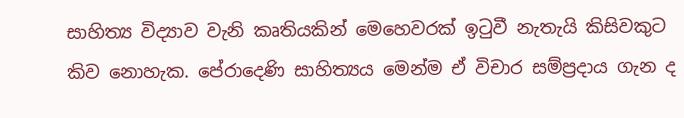සාහිත්‍ය විද්‍යාව වැනි කෘතියකින් මෙහෙවරක් ඉටුවී නැතැයි කිසිවකුට කිව නොහැක. පේරාදෙණි සාහිත්‍යය මෙන්ම ඒ විචාර සම්ප්‍රදාය ගැන ද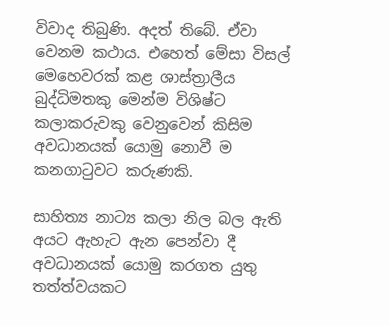විවාද තිබුණි. අදත් තිබේ. ඒවා වෙනම කථාය. එහෙත් මේසා විසල් මෙහෙවරක් කළ ශාස්ත්‍රාලීය බුද්ධිමතකු මෙන්ම විශිෂ්ට කලාකරුවකු වෙනුවෙන් කිසිම අවධානයක් යොමු නොවී ම කනගාටුවට කරුණකි.

සාහිත්‍ය නාට්‍ය කලා නිල බල ඇති අයට ඇහැට ඇන පෙන්වා දී අවධානයක් යොමු කරගත යුතු තත්ත්වයකට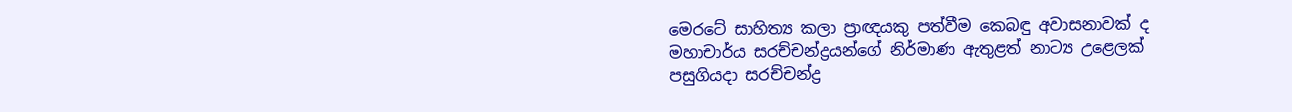මෙරටේ සාහිත්‍ය කලා ප්‍රාඥයකු පත්වීම කෙබඳු අවාසනාවක් ද මහාචාර්ය සරච්චන්ද්‍රයන්ගේ නිර්මාණ ඇතුළත් නාට්‍ය උළෙලක් පසුගියදා සරච්චන්ද්‍ර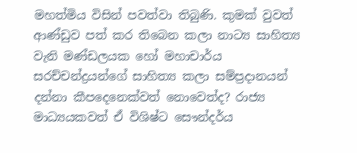මහත්මිය විසින් පවත්වා තිබුණි. කුමක් වුවත් ආණ්ඩුව පත් කර තිබෙන කලා නාට්‍ය සාහිත්‍ය වැනි මණ්ඩලයක හෝ මහාචාර්ය සරච්චන්ද්‍රයන්ගේ සාහිත්‍ය කලා සම්ප්‍රදානයන් දන්නා කීපදෙනෙක්වත් නොවෙත්ද? රාජ්‍ය මාධ්‍යයකවත් ඒ විශිෂ්ට සෞන්දර්ය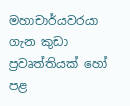මහාචාර්යවරයා ගැන කුඩා ප්‍රවෘත්තියක් හෝ පළ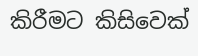කිරීමට කිසිවෙක්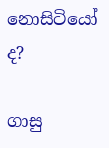නොසිටියෝ ද?

ගාසු